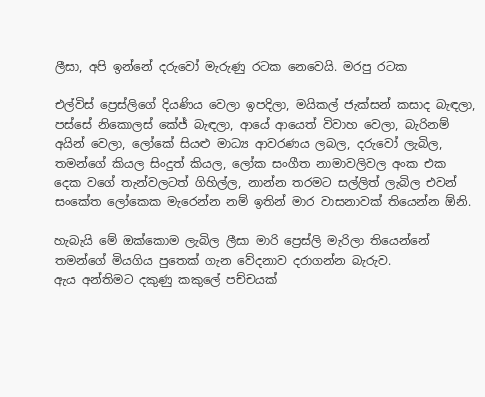ලීසා, අපි ඉන්නේ දරුවෝ මැරුණු රටක නෙවෙයි. මරපු රටක

එල්විස් ප්‍රෙස්ලිගේ දියණිය වෙලා ඉපදිලා, මයිකල් ජැක්සන් කසාද බැඳලා, පස්සේ නිකොලස් කේජ් බැඳලා, ආයේ ආයෙත් විවාහ වෙලා, බැරිනම් අයින් වෙලා, ලෝකේ සියළු මාධ්‍ය ආවරණය ලබල, දරුවෝ ලැබිල, තමන්ගේ කියල සිංදුත් කියල, ලෝක සංගීත නාමාවලිවල අංක එක දෙක වගේ තැන්වලටත් ගිහිල්ල, නාන්න තරමට සල්ලිත් ලැබිල එවන් සංකේත ලෝකෙක මැරෙන්න නම් ඉතින් මාර වාසනාවක් තියෙන්න ඕනි.

හැබැයි මේ ඔක්කොම ලැබිල ලීසා මාරි ප්‍රෙස්ලි මැරිලා තියෙන්නේ තමන්ගේ මියගිය පුතෙක් ගැන වේදනාව දරාගන්න බැරුව.
ඇය අන්තිමට දකුණු කකුලේ පච්චයක්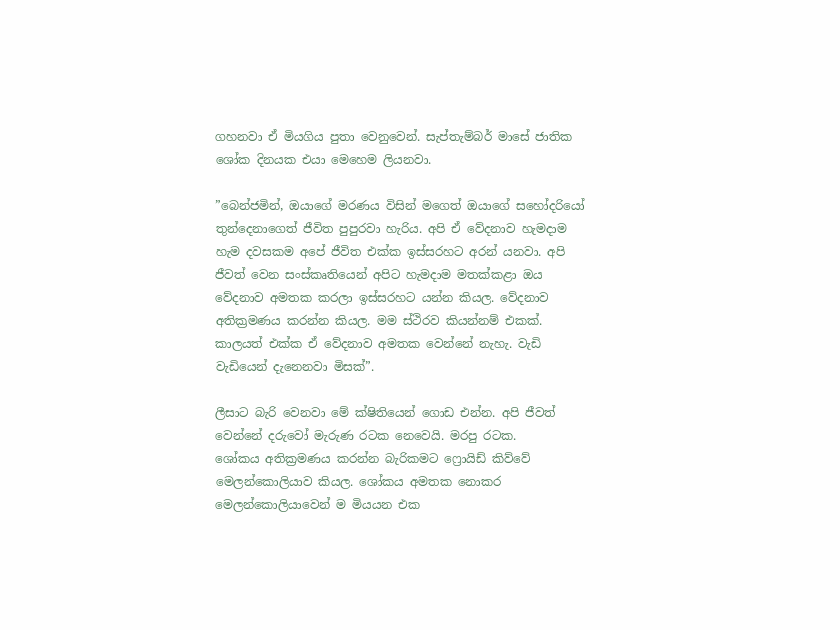ගහනවා ඒ මියගිය පුතා වෙනුවෙන්. සැප්තැම්බර් මාසේ ජාතික ශෝක දිනයක එයා මෙහෙම ලියනවා.

”බෙන්ජමින්, ඔයාගේ මරණය විසින් මගෙත් ඔයාගේ සහෝදරියෝ තුන්දෙනාගෙත් ජීවිත පුපුරවා හැරිය. අපි ඒ වේදනාව හැමදාම හැම දවසකම අපේ ජීවිත එක්ක ඉස්සරහට අරන් යනවා. අපි ජීවත් වෙන සංස්කෘතියෙන් අපිට හැමදාම මතක්කළා ඔය වේදනාව අමතක කරලා ඉස්සරහට යන්න කියල. වේදනාව අතික්‍රමණය කරන්න කියල. මම ස්ථිරව කියන්නම් එකක්. කාලයත් එක්ක ඒ වේදනාව අමතක වෙන්නේ නැහැ. වැඩි වැඩියෙන් දැනෙනවා මිසක්”.

ලීසාට බැරි වෙනවා මේ ක්ෂිතියෙන් ගොඩ එන්න. අපි ජීවත් වෙන්නේ දරුවෝ මැරුණ රටක නෙවෙයි. මරපු රටක.
ශෝකය අතික්‍රමණය කරන්න බැරිකමට ෆ්‍රොයිඩ් කිව්වේ මෙලන්කොලියාව කියල. ශෝකය අමතක නොකර මෙලන්කොලියාවෙන් ම මියයන එක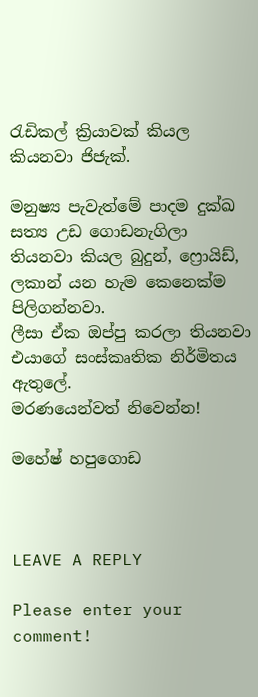රැඩිකල් ක්‍රියාවක් කියල කියනවා ජිජැක්.

මනුෂ්‍ය පැවැත්මේ පාදම දුක්ඛ සත්‍ය උඩ ගොඩනැගිලා තියනවා කියල බුදුන්, ෆ්‍රොයිඩ්, ලකාන් යන හැම කෙනෙක්ම පිලිගන්නවා.
ලීසා ඒක ඔප්පු කරලා තියනවා එයාගේ සංස්කෘතික නිර්මිතය ඇතුලේ.
මරණයෙන්වත් නිවෙන්න!

මහේෂ් හපුගොඩ



LEAVE A REPLY

Please enter your comment!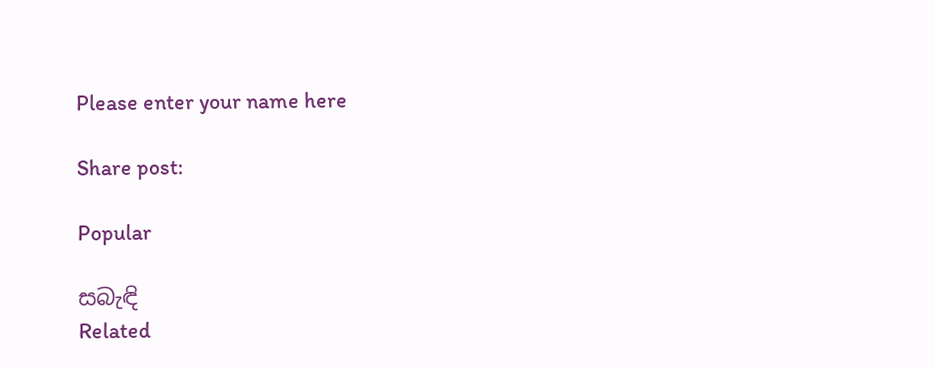Please enter your name here

Share post:

Popular

සබැඳි
Related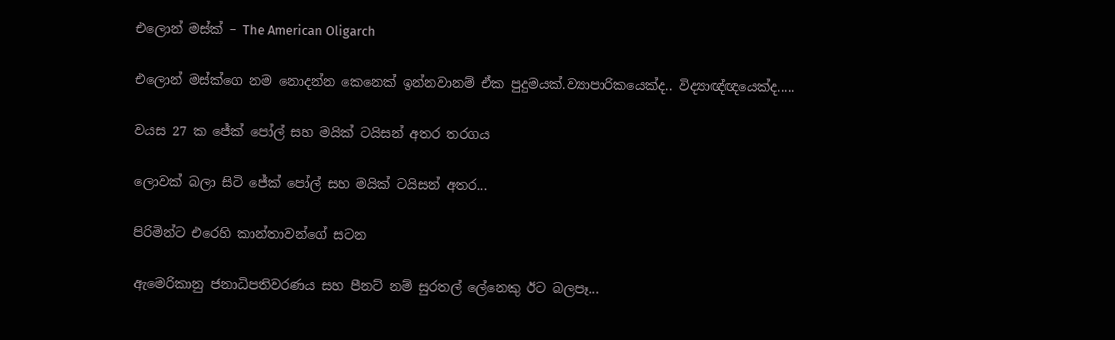එලොන් මස්ක් – The American Oligarch

එලොන් මස්ක්ගෙ නම නොදන්න කෙනෙක් ඉන්නවානම් ඒක පුදුමයක්.ව්‍යාපාරිකයෙක්ද.. විද්‍යාඥ්ඥයෙක්ද.....

වයස 27 ක ජේක් පෝල් සහ මයික් ටයිසන් අතර තරගය

ලොවක් බලා සිටි ජේක් පෝල් සහ මයික් ටයිසන් අතර...

පිරිමින්ට එරෙහි කාන්තාවන්ගේ සටන

ඇමෙරිකානු ජනාධිපතිවරණය සහ පීනට් නම් සුරතල් ලේනෙකු ඊට බලපෑ...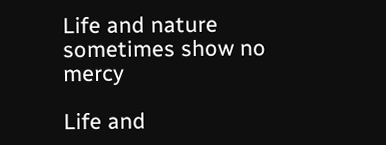Life and nature sometimes show no mercy

Life and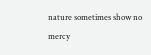nature sometimes show no mercy